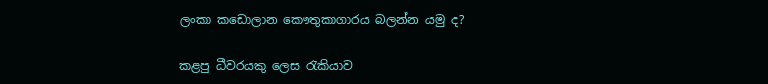ලංකා කඩොලාන කෞතුකාගාරය බලන්න යමු ද?

කළපු ධීවරයකු ලෙස රැකියාව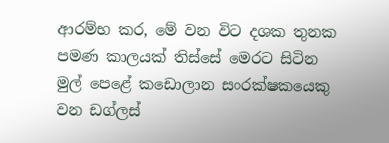ආරම්භ කර, මේ වන විට දශක තුනක පමණ කාලයක් තිස්සේ මෙරට සිටින මුල් පෙළේ කඩොලාන සංරක්ෂකයෙකු වන ඩග්ලස්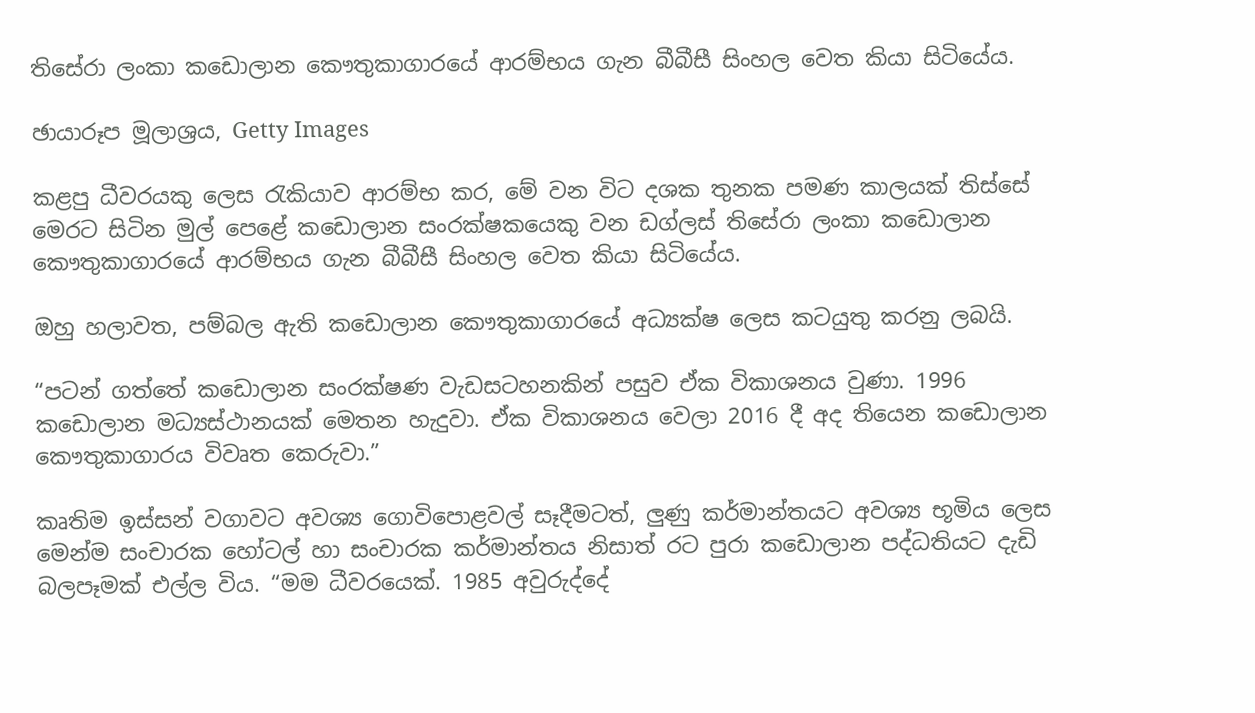තිසේරා ලංකා කඩොලාන කෞතුකාගාරයේ ආරම්භය ගැන බීබීසී සිංහල වෙත කියා සිටියේය.

ඡායාරූප මූලාශ්‍රය, Getty Images

කළපු ධීවරයකු ලෙස රැකියාව ආරම්භ කර, මේ වන විට දශක තුනක පමණ කාලයක් තිස්සේ මෙරට සිටින මුල් පෙළේ කඩොලාන සංරක්ෂකයෙකු වන ඩග්ලස් තිසේරා ලංකා කඩොලාන කෞතුකාගාරයේ ආරම්භය ගැන බීබීසී සිංහල වෙත කියා සිටියේය.

ඔහු හලාවත, පම්බල ඇති කඩොලාන කෞතුකාගාරයේ අධ්‍යක්ෂ ලෙස කටයුතු කරනු ලබයි.

“පටන් ගත්තේ කඩොලාන සංරක්ෂණ වැඩසටහනකින් පසුව ඒක විකාශනය වුණා. 1996 කඩොලාන මධ්‍යස්ථානයක් මෙතන හැදුවා. ඒක විකාශනය වෙලා 2016 දී අද තියෙන කඩොලාන කෞතුකාගාරය විවෘත කෙරුවා.”

කෘතිම ඉස්සන් වගාවට අවශ්‍ය ගොවිපොළවල් සෑදීමටත්, ලුණු කර්මාන්තයට අවශ්‍ය භූමිය ලෙස මෙන්ම සංචාරක හෝටල් හා සංචාරක කර්මාන්තය නිසාත් රට පුරා කඩොලාන පද්ධතියට දැඩි බලපෑමක් එල්ල විය. “මම ධීවරයෙක්. 1985 අවුරුද්දේ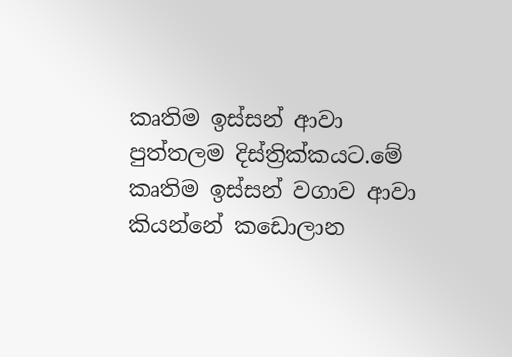කෘතිම ඉස්සන් ආවා පුත්තලම දිස්ත්‍රික්කයට.මේ කෘතිම ඉස්සන් වගාව ආවා කියන්නේ කඩොලාන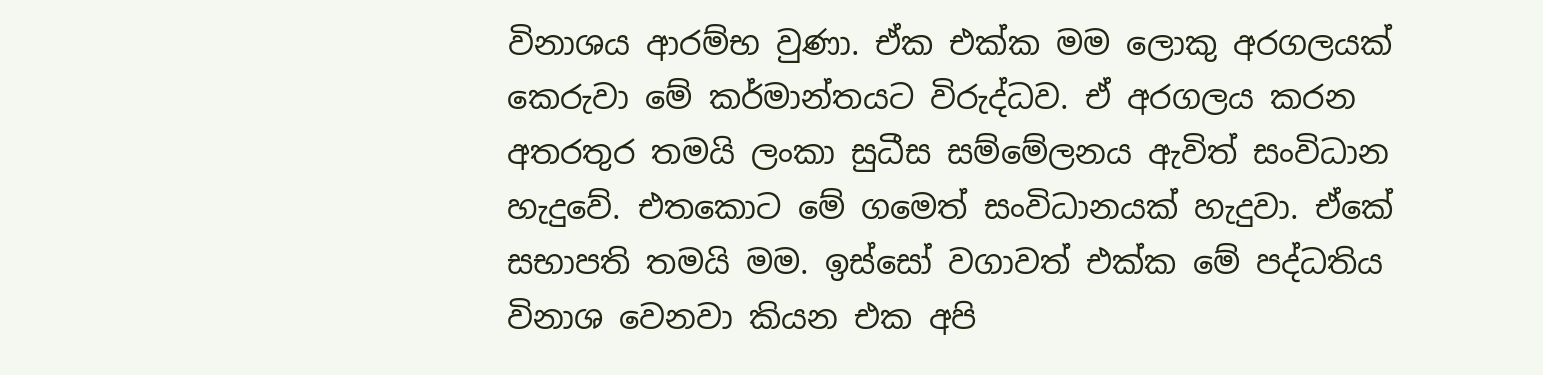විනාශය ආරම්භ වුණා. ඒක එක්ක මම ලොකු අරගලයක් කෙරුවා මේ කර්මාන්තයට විරුද්ධව. ඒ අරගලය කරන අතරතුර තමයි ලංකා සුධීස සම්මේලනය ඇවිත් සංවිධාන හැදුවේ. එතකොට මේ ගමෙත් සංවිධානයක් හැදුවා. ඒකේ සභාපති තමයි මම. ඉස්සෝ වගාවත් එක්ක මේ පද්ධතිය විනාශ වෙනවා කියන එක අපි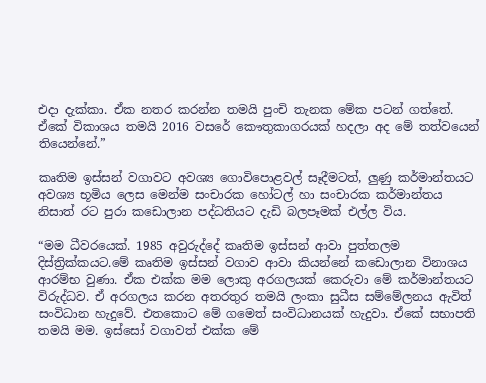එදා දැක්කා. ඒක නතර කරන්න තමයි පුංචි තැනක මේක පටන් ගත්තේ. ඒකේ විකාශය තමයි 2016 වසරේ කෞතුකාගරයක් හදලා අද මේ තත්වයෙන් තියෙන්නේ.”

කෘතිම ඉස්සන් වගාවට අවශ්‍ය ගොවිපොළවල් සෑදීමටත්, ලුණු කර්මාන්තයට අවශ්‍ය භූමිය ලෙස මෙන්ම සංචාරක හෝටල් හා සංචාරක කර්මාන්තය නිසාත් රට පුරා කඩොලාන පද්ධතියට දැඩි බලපෑමක් එල්ල විය.

“මම ධීවරයෙක්. 1985 අවුරුද්දේ කෘතිම ඉස්සන් ආවා පුත්තලම දිස්ත්‍රික්කයට.මේ කෘතිම ඉස්සන් වගාව ආවා කියන්නේ කඩොලාන විනාශය ආරම්භ වුණා. ඒක එක්ක මම ලොකු අරගලයක් කෙරුවා මේ කර්මාන්තයට විරුද්ධව. ඒ අරගලය කරන අතරතුර තමයි ලංකා සුධීස සම්මේලනය ඇවිත් සංවිධාන හැදුවේ. එතකොට මේ ගමෙත් සංවිධානයක් හැදුවා. ඒකේ සභාපති තමයි මම. ඉස්සෝ වගාවත් එක්ක මේ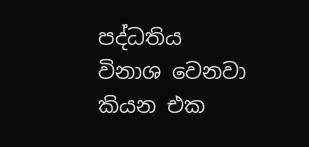පද්ධතිය විනාශ වෙනවා කියන එක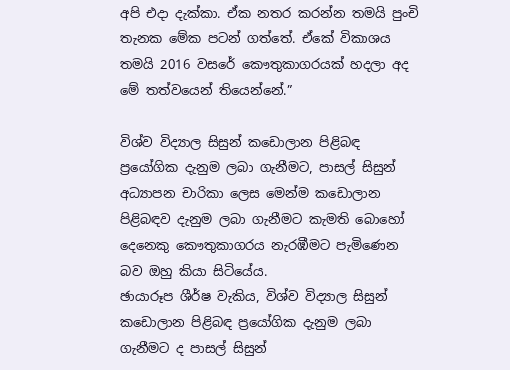අපි එදා දැක්කා. ඒක නතර කරන්න තමයි පුංචි තැනක මේක පටන් ගත්තේ. ඒකේ විකාශය තමයි 2016 වසරේ කෞතුකාගරයක් හදලා අද මේ තත්වයෙන් තියෙන්නේ.”

විශ්ව විද්‍යාල සිසුන් කඩොලාන පිළිබඳ ප්‍රයෝගික දැනුම ලබා ගැනීමට, පාසල් සිසුන් අධ්‍යාපන චාරිකා ලෙස මෙන්ම කඩොලාන පිළිබඳව දැනුම ලබා ගැනීමට කැමති බොහෝ දෙනෙකු කෞතුකාගරය නැරඹීමට පැමිණෙන බව ඔහු කියා සිටියේය.
ඡායාරූප ශීර්ෂ වැකිය, විශ්ව විද්‍යාල සිසුන් කඩොලාන පිළිබඳ ප්‍රයෝගික දැනුම ලබා ගැනීමට ද පාසල් සිසුන්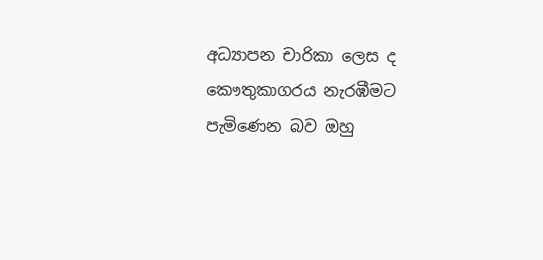අධ්‍යාපන චාරිකා ලෙස ද කෞතුකාගරය නැරඹීමට පැමිණෙන බව ඔහු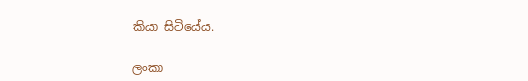කියා සිටියේය.

ලංකා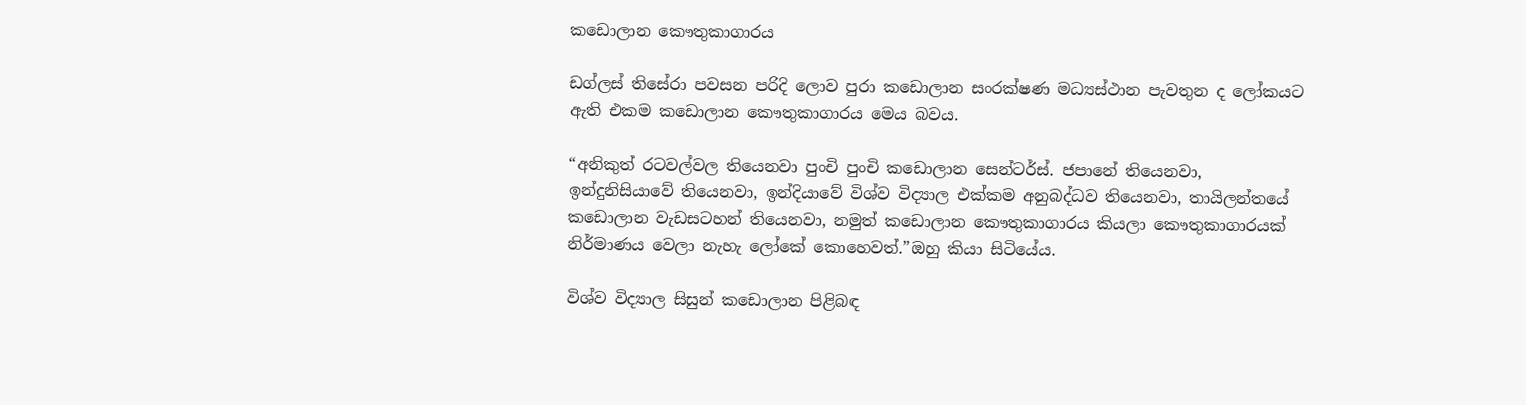කඩොලාන කෞතුකාගාරය

ඩග්ලස් තිසේරා පවසන පරිදි ලොව පුරා කඩොලාන සංරක්ෂණ මධ්‍යස්ථාන පැවතුන ද ලෝකයට ඇති එකම කඩොලාන කෞතුකාගාරය මෙය බවය.

“අනිකුත් රටවල්වල තියෙනවා පුංචි පුංචි කඩොලාන සෙන්ටර්ස්. ජපානේ තියෙනවා, ඉන්දුනිසියාවේ තියෙනවා, ඉන්දියාවේ විශ්ව විද්‍යාල එක්කම අනුබද්ධව තියෙනවා, තායිලන්තයේ කඩොලාන වැඩසටහන් තියෙනවා, නමුත් කඩොලාන කෞතුකාගාරය කියලා කෞතුකාගාරයක් නිර්මාණය වෙලා නැහැ ලෝකේ කොහෙවත්.”ඔහු කියා සිටියේය.

විශ්ව විද්‍යාල සිසුන් කඩොලාන පිළිබඳ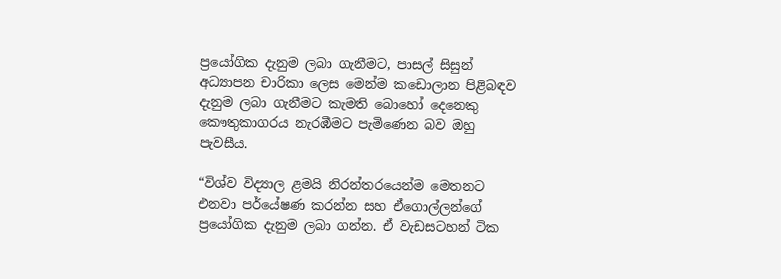ප්‍රයෝගික දැනුම ලබා ගැනීමට, පාසල් සිසුන් අධ්‍යාපන චාරිකා ලෙස මෙන්ම කඩොලාන පිළිබඳව දැනුම ලබා ගැනීමට කැමති බොහෝ දෙනෙකු කෞතුකාගරය නැරඹීමට පැමිණෙන බව ඔහු පැවසීය.

“විශ්ව විද්‍යාල ළමයි නිරන්තරයෙන්ම මෙතනට එනවා පර්යේෂණ කරන්න සහ ඒගොල්ලන්ගේ ප්‍රයෝගික දැනුම ලබා ගන්න. ඒ වැඩසටහන් ටික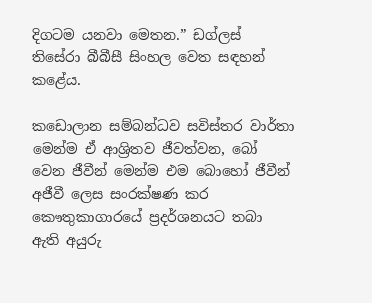දිගටම යනවා මෙතන.” ඩග්ලස් තිසේරා බීබීසී සිංහල වෙත සඳහන් කළේය.

කඩොලාන සම්බන්ධව සවිස්තර වාර්තා මෙන්ම ඒ ආශ්‍රිතව ජීවත්වන, බෝ වෙන ජීවීන් මෙන්ම‍ එම බොහෝ ජීවීන් අජීවී ලෙස සංරක්ෂණ කර කෞතුකාගාරයේ ප්‍රදර්ශනයට තබා ඇති අයුරු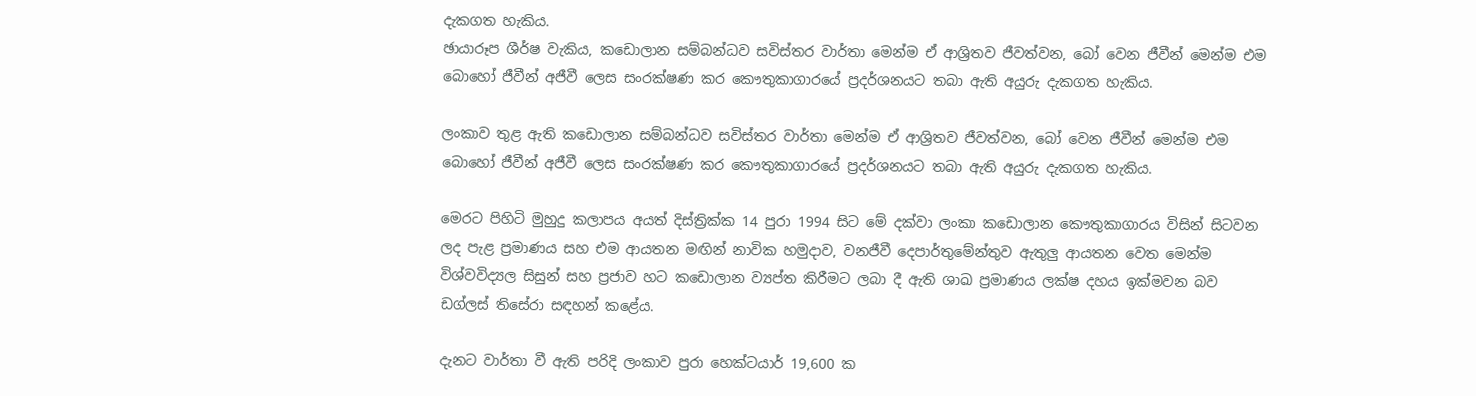දැකගත හැකිය.
ඡායාරූප ශීර්ෂ වැකිය, කඩොලාන සම්බන්ධව සවිස්තර වාර්තා මෙන්ම ඒ ආශ්‍රිතව ජීවත්වන, බෝ වෙන ජීවීන් මෙන්ම‍ එම බොහෝ ජීවීන් අජීවී ලෙස සංරක්ෂණ කර කෞතුකාගාරයේ ප්‍රදර්ශනයට තබා ඇති අයුරු දැකගත හැකිය.

ලංකාව තුළ ඇති කඩොලාන සම්බන්ධව සවිස්තර වාර්තා මෙන්ම ඒ ආශ්‍රිතව ජීවත්වන, බෝ වෙන ජීවීන් මෙන්ම‍ එම බොහෝ ජීවීන් අජීවී ලෙස සංරක්ෂණ කර කෞතුකාගාරයේ ප්‍රදර්ශනයට තබා ඇති අයුරු දැකගත හැකිය.

මෙරට පිහිටි මුහුදු කලාපය අයත් දිස්ත්‍රික්ක 14 පුරා 1994 සිට මේ දක්වා ලංකා කඩොලාන කෞතුකාගාරය විසින් සිටවන ලද පැළ ප්‍රමාණය සහ එම ආයතන මඟින් නාවික හමුදාව, වනජීවී දෙපාර්තුමේන්තුව ඇතුලු ආයතන වෙත මෙන්ම විශ්වවිද්‍යල සිසුන් සහ ප්‍රජාව හට කඩොලාන ව්‍යප්ත කිරීමට ලබා දී ඇති ශාඛ ප්‍රමාණය ලක්ෂ දහය ඉක්මවන බව ඩග්ලස් තිසේරා සඳහන් කළේය.

දැනට වාර්තා වී ඇති පරිදි ලංකාව පුරා හෙක්ටයාර් 19,600 ක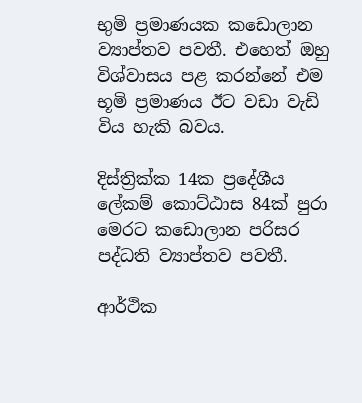භුමි ප්‍රමාණයක කඩොලාන ව්‍යාප්තව පවතී. එහෙත් ඔහු විශ්වාසය පළ කරන්නේ එම භූමි ප්‍රමාණය ඊට වඩා වැඩි විය හැකි බවය.

දිස්ත්‍රික්ක 14ක ප්‍රදේශීය ලේකම් කොට්ඨාස 84ක් පුරා මෙරට කඩොලාන පරිසර පද්ධති ව්‍යාප්තව පවතී.

ආර්ථික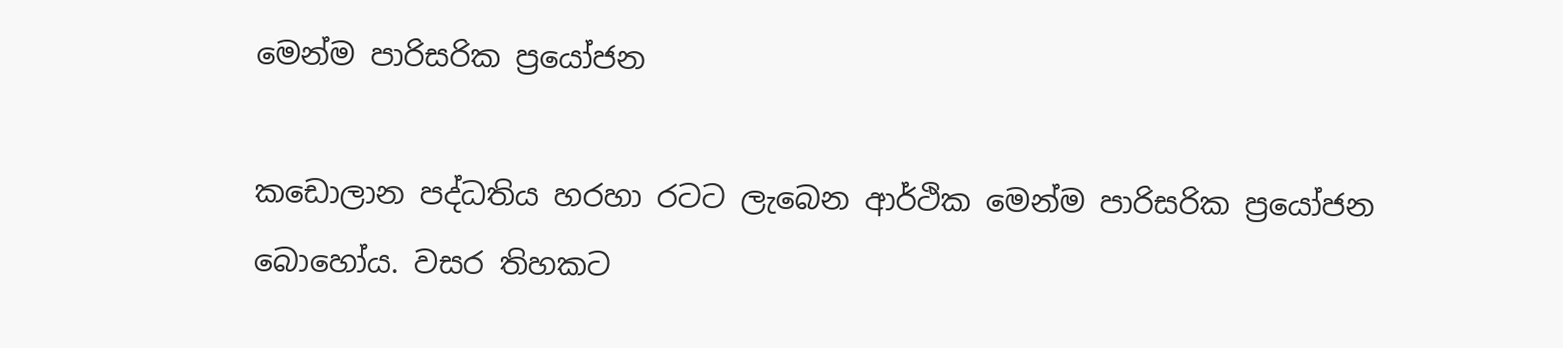මෙන්ම පාරිසරික ප්‍රයෝජන

කඩොලාන පද්ධතිය හරහා රටට ලැබෙන ආර්ථික මෙන්ම පාරිසරික ප්‍රයෝජන බොහෝය. වසර තිහකට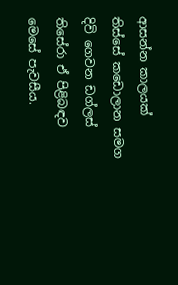ආසන්න කාලයක් තිස්සේ කඩොලාන සමග දිවි ගෙවන ඩග්ලස් තිසේරා ඒ පිළිබඳව මෙසේ පැවසීය.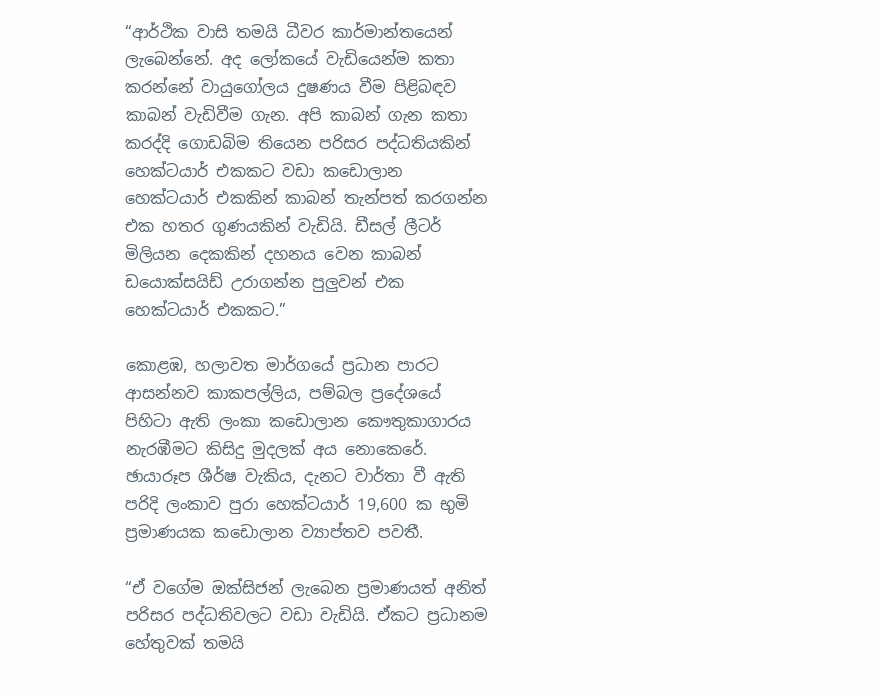“ආර්ථික වාසි තමයි ධීවර කාර්මාන්තයෙන් ලැබෙන්නේ. අද ලෝකයේ වැඩියෙන්ම කතා කරන්නේ වායුගෝලය දුෂණය වීම පිළිබඳව කාබන් වැඩිවීම ගැන. අපි කාබන් ගැන කතා කරද්දි ගොඩබිම තියෙන පරිසර පද්ධතියකින් හෙක්ටයාර් එකකට වඩා කඩොලාන හෙක්ටයාර් එකකින් කාබන් තැන්පත් කරගන්න එක හතර ගුණයකින් වැඩියි. ඩීසල් ලීටර් මිලියන දෙකකින් දහනය වෙන කාබන් ඩයොක්සයිඩ් උරාගන්න පුලුවන් එක හෙක්ටයාර් එකකට.”

කොළඹ, හලාවත මාර්ගයේ ප්‍රධාන පාරට ආසන්නව කාකපල්ලිය, පම්බල ප්‍රදේශයේ පිහිටා ඇති ලංකා කඩොලාන කෞතුකාගාරය නැරඹීමට කිසිදු මුදලක් අය නොකෙරේ.
ඡායාරූප ශීර්ෂ වැකිය, දැනට වාර්තා වී ඇති පරිදි ලංකාව පුරා හෙක්ටයාර් 19,600 ක භුමි ප්‍රමාණයක කඩොලාන ව්‍යාප්තව පවතී.

“ඒ වගේම ඔක්සිජන් ලැබෙන ප්‍රමාණයත් අනිත් පරිසර පද්ධතිවලට වඩා වැඩියි. ඒකට ප්‍රධානම හේතුවක් තමයි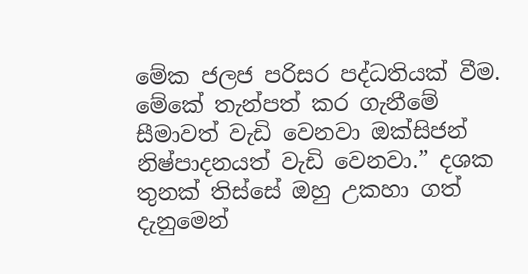මේක ජලජ පරිසර පද්ධතියක් වීම. මේකේ තැන්පත් කර ගැනීමේ සීමාවත් වැඩි වෙනවා ඔක්සිජන් නිෂ්පාදනයත් වැඩි වෙනවා.” දශක තුනක් තිස්සේ ඔහු උකහා ගත් දැනුමෙන්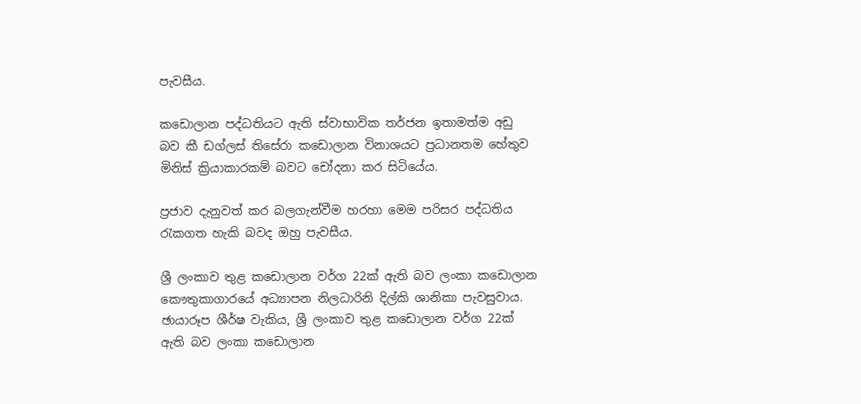පැවසීය.

කඩොලාන පද්ධතියට ඇති ස්වාභාවික තර්ජන ඉතාමත්ම අඩු බව කී ඩග්ලස් තිසේරා කඩොලාන විනාශයට ප්‍රධානතම හේතුව මිනිස් ක්‍රියාකාරකම් බවට චෝදනා කර සිටියේය.

ප්‍රජාව දැනුවත් කර බලගැන්වීම හරහා මෙම පරිසර පද්ධතිය රැකගත හැකි බවද ඔහු පැවසීය.

ශ්‍රී ලංකාව තුළ කඩොලාන වර්ග 22ක් ඇති බව ලංකා කඩොලාන කෞතුකාගාරයේ අධ්‍යාපන නිලධාරිනි දිල්කි ශානිකා පැවසුවාය.
ඡායාරූප ශීර්ෂ වැකිය, ශ්‍රී ලංකාව තුළ කඩොලාන වර්ග 22ක් ඇති බව ලංකා කඩොලාන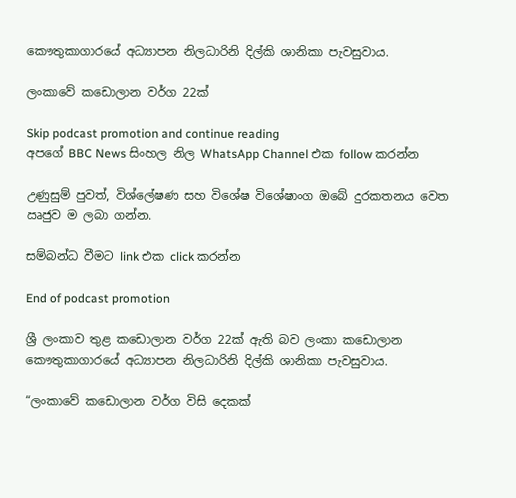කෞතුකාගාරයේ අධ්‍යාපන නිලධාරිනි දිල්කි ශානිකා පැවසුවාය.

ලංකාවේ කඩොලාන වර්ග 22ක්

Skip podcast promotion and continue reading
අපගේ BBC News සිංහල නිල WhatsApp Channel එක follow කරන්න

උණුසුම් පුවත්, විශ්ලේෂණ සහ විශේෂ විශේෂාංග ඔබේ දුරකතනය වෙත ඍජුව ම ලබා ගන්න.

සම්බන්ධ වීමට link එක click කරන්න

End of podcast promotion

ශ්‍රී ලංකාව තුළ කඩොලාන වර්ග 22ක් ඇති බව ලංකා කඩොලාන කෞතුකාගාරයේ අධ්‍යාපන නිලධාරිනි දිල්කි ශානිකා පැවසුවාය.

“ලංකාවේ කඩොලාන වර්ග විසි දෙකක්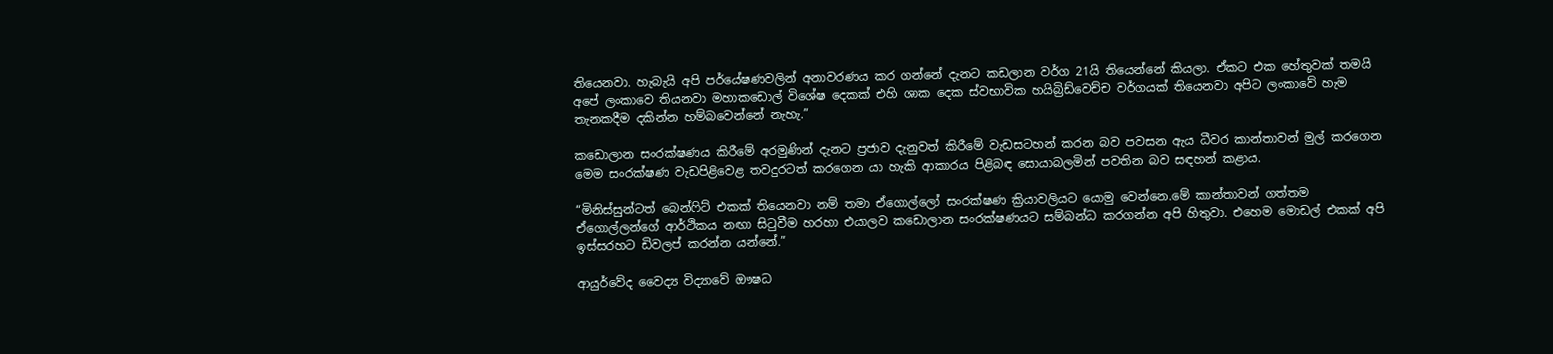තියෙනවා. හැබැයි අපි පර්යේෂණවලින් අනාවරණය කර ගන්නේ දැනට කඩලාන වර්ග 21යි තියෙන්නේ කියලා. ඒකට එක හේතුවක් තමයි අපේ ලංකාවෙ තියනවා මහාකඩොල් විශේෂ දෙකක් එහි ශාක දෙක ස්වභාවික හයිබ්‍රිඩ්වෙච්ච වර්ගයක් තියෙනවා අපිට ලංකාවේ හැම තැනකදීම දකින්න හම්බවෙන්නේ නැහැ.”

කඩොලාන සංරක්ෂණය කිරීමේ අරමුණින් දැනට ප්‍රජාව දැනුවත් කිරීමේ වැඩසටහන් කරන බව පවසන ඇය ධීවර කාන්තාවන් මුල් කරගෙන මෙම සංරක්ෂණ වැඩපිළිවෙළ තවදුරටත් කරගෙන යා හැකි ආකාරය පිළිබඳ සොයාබලමින් පවතින බව සඳහන් කළාය.

“මිනිස්සුන්ටත් බෙන්ෆිට් එකක් තියෙනවා නම් තමා ඒගොල්ලෝ සංරක්ෂණ ක්‍රියාවලියට යොමු වෙන්නෙ.මේ කාන්තාවන් ගත්තම ඒගොල්ලන්ගේ ආර්ථිකය නඟා සිටුවීම හරහා එයාලව කඩොලාන සංරක්ෂණයට සම්බන්ධ කරගන්න අපි හිතුවා. එහෙම මොඩල් එකක් අපි ඉස්සරහට ඩිවලප් කරන්න යන්නේ.”

ආයුර්වේද වෛද්‍ය විද්‍යාවේ ඖෂධ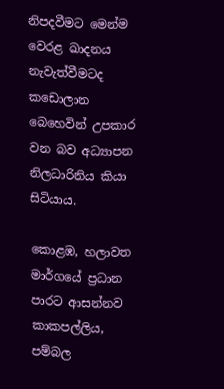නිපදවීමට මෙන්ම වෙරළ ඛාදනය නැවැත්වීමටද කඩොලාන බෙහෙවින් උපකාර වන බව අධ්‍යාපන නිලධාරිනිය කියා සිටියාය.

කොළඹ, හලාවත මාර්ගයේ ප්‍රධාන පාරට ආසන්නව කාකපල්ලිය, පම්බල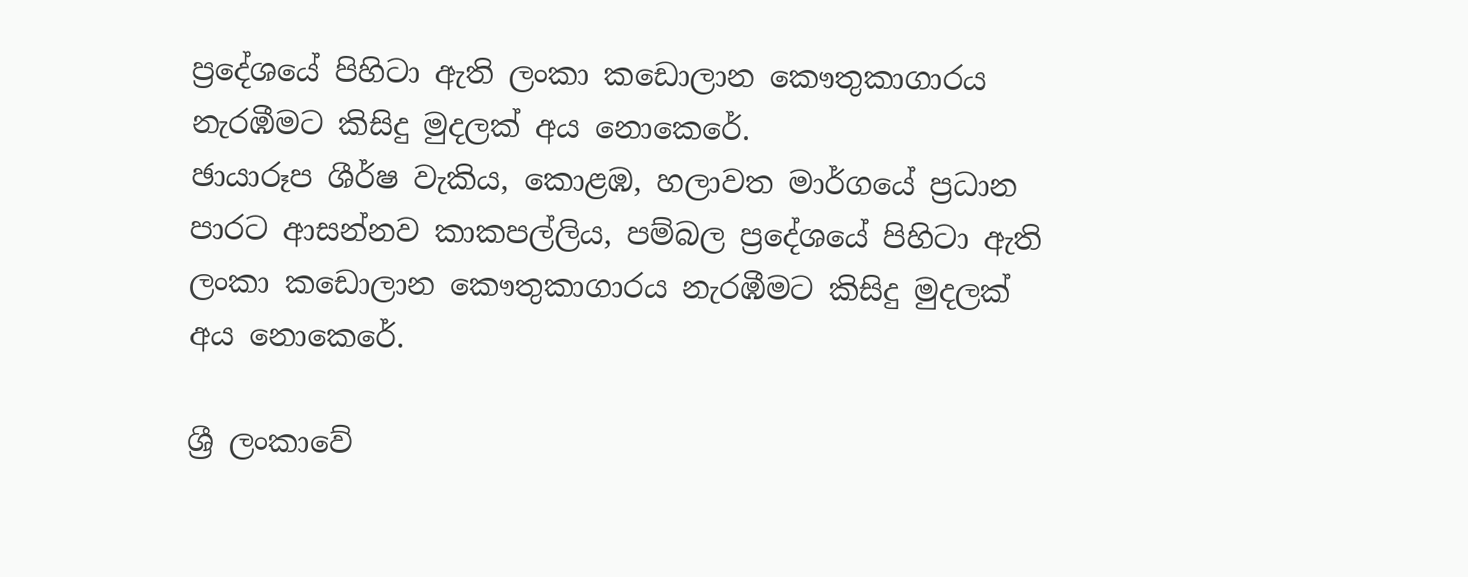ප්‍රදේශයේ පිහිටා ඇති ලංකා කඩොලාන කෞතුකාගාරය නැරඹීමට කිසිදු මුදලක් අය නොකෙරේ.
ඡායාරූප ශීර්ෂ වැකිය, කොළඹ, හලාවත මාර්ගයේ ප්‍රධාන පාරට ආසන්නව කාකපල්ලිය, පම්බල ප්‍රදේශයේ පිහිටා ඇති ලංකා කඩොලාන කෞතුකාගාරය නැරඹීමට කිසිදු මුදලක් අය නොකෙරේ.

ශ්‍රී ලංකාවේ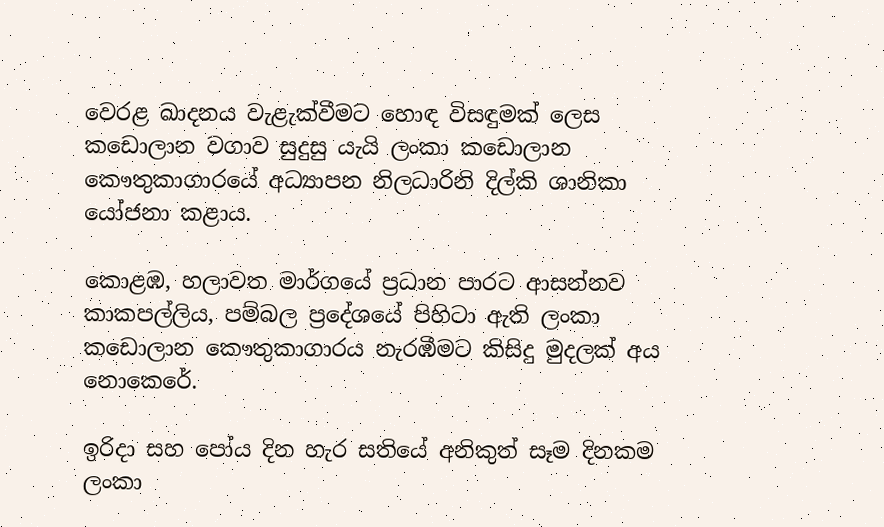වෙරළ ඛාදනය වැළැක්වීමට හොඳ විසඳුමක් ලෙස කඩොලාන වගාව සුදුසු යැයි ලංකා කඩොලාන කෞතුකාගාරයේ අධ්‍යාපන නිලධාරිනි දිල්කි ශානිකා යෝජනා කළාය.

කොළඹ, හලාවත මාර්ගයේ ප්‍රධාන පාරට ආසන්නව කාකපල්ලිය, පම්බල ප්‍රදේශයේ පිහිටා ඇති ලංකා කඩොලාන කෞතුකාගාරය නැරඹීමට කිසිදු මුදලක් අය නොකෙරේ.

ඉරිදා සහ පෝය දින හැර සතියේ අනිකුත් සෑම දිනකම ලංකා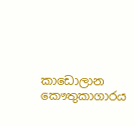කාඩොලාන කෞතුකාගාරය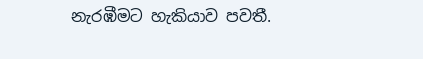නැරඹීමට හැකියාව පවතී.